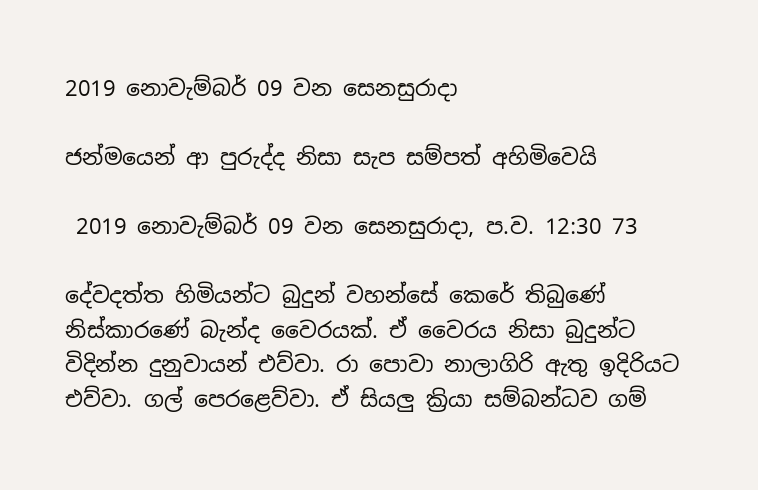2019 නොවැම්බර් 09 වන සෙනසුරාදා

ජන්මයෙන් ආ පුරුද්ද නිසා සැප සම්පත් අහිමිවෙයි

 2019 නොවැම්බර් 09 වන සෙනසුරාදා, ප.ව. 12:30 73

දේවදත්ත හිමියන්ට බුදුන් වහන්සේ කෙරේ තිබුණේ නිස්කාරණේ බැන්ද වෛරයක්. ඒ වෛරය නිසා බුදුන්ට විදින්න දුනුවායන් එව්වා. රා පොවා නාලාගිරි ඇතු ඉදිරියට එව්වා. ගල් පෙරළෙව්වා. ඒ සියලු ක්‍රියා සම්බන්ධව ගම්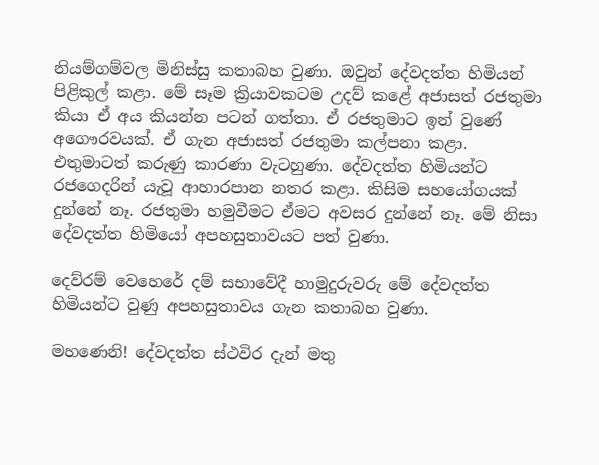නියම්ගම්වල මිනිස්සු කතාබහ වුණා. ඔවුන් දේවදත්ත හිමියන් පිළිකුල් කළා. මේ සෑම ක්‍රියාවකටම උදව් කළේ අජාසත් රජතුමා කියා ඒ අය කියන්න පටන් ගත්තා. ඒ රජතුමාට ඉන් වුණේ අගෞරවයක්. ඒ ගැන අජාසත් රජතුමා කල්පනා කළා. එතුමාටත් කරුණු කාරණා වැටහුණා. දේවදත්ත හිමියන්ට රජගෙදරින් යැවූ ආහාරපාන නතර කළා. කිසිම සහයෝගයක් දුන්නේ නෑ. රජතුමා හමුවීමට ඒමට අවසර දුන්නේ නෑ. මේ නිසා දේවදත්ත හිමියෝ අපහසුතාවයට පත් වුණා.

දෙව්රම් වෙහෙරේ දම් සභාවේදී හාමුදුරුවරු මේ දේවදත්ත හිමියන්ට වුණු අපහසුතාවය ගැන කතාබහ වුණා.

මහණෙනි! දේවදත්ත ස්ථවිර දැන් මතු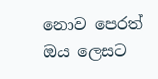නොව පෙරත් ඔය ලෙසට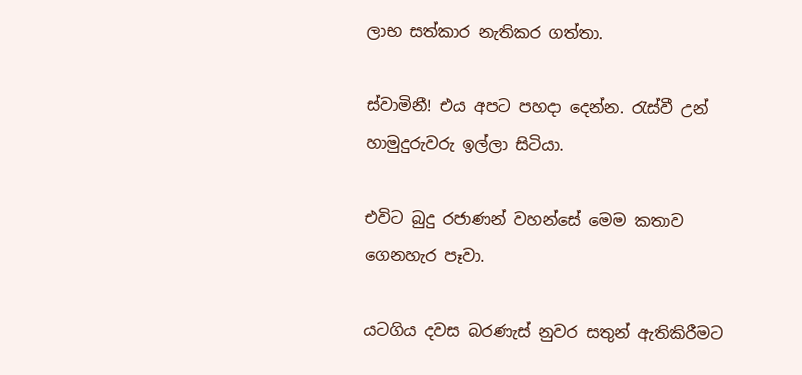ලාභ සත්කාර නැතිකර ගත්තා.

ස්වාමිනී! එය අපට පහදා දෙන්න. රැස්වී උන් හාමුදුරුවරු ඉල්ලා සිටියා.

එවිට බුදු රජාණන් වහන්සේ මෙම කතාව ගෙනහැර පෑවා.

යටගිය දවස බරණැස් නුවර සතුන් ඇතිකිරීමට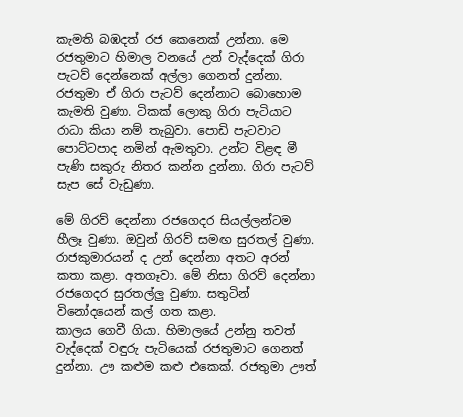කැමති බඹදත් රජ කෙනෙක් උන්නා. මෙ රජතුමාට හිමාල වනයේ උන් වැද්දෙක් ගිරා පැටව් දෙන්නෙක් අල්ලා ගෙනත් දුන්නා. රජතුමා ඒ ගිරා පැටව් දෙන්නාට බොහොම කැමති වුණා. ටිකක් ලොකු ගිරා පැටියාට රාධා කියා නම් තැබුවා. පොඩි පැටවාට පොට්ටපාද නමින් ඇමතුවා. උන්ට විළඳ මී පැණි සකුරු නිතර කන්න දුන්නා. ගිරා පැටව් සැප සේ වැඩුණා.

මේ ගිරව් දෙන්නා රජගෙදර සියල්ලන්ටම හීලෑ වුණා. ඔවුන් ගිරව් සමඟ සුරතල් වුණා. රාජකුමාරයන් ද උන් දෙන්නා අතට අරන් කතා කළා. අතගෑවා. මේ නිසා ගිරව් දෙන්නා රජගෙදර සුරතල්ලු වුණා. සතුටින් විනෝදයෙන් කල් ගත කළා.
කාලය ගෙවී ගියා. හිමාලයේ උන්නු තවත් වැද්දෙක් වඳුරු පැටියෙක් රජතුමාට ගෙනත් දුන්නා. ඌ කළුම කළු එකෙක්. රජතුමා ඌත්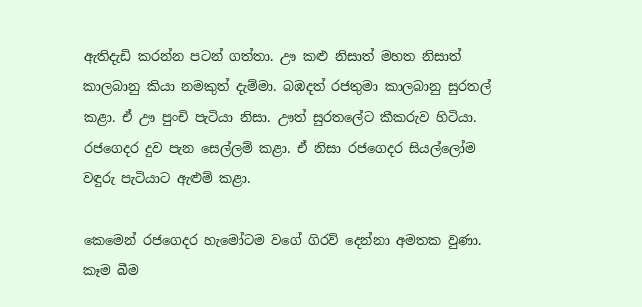ඇතිදැඩි කරන්න පටන් ගත්තා. ඌ කළු නිසාත් මහත නිසාත් කාලබානු කියා නමකුත් දැම්මා. බඹදත් රජතුමා කාලබානු සුරතල් කළා. ඒ ඌ පුංචි පැටියා නිසා. ඌත් සුරතලේට කීකරුව හිටියා. රජගෙදර දුව පැන සෙල්ලම් කළා. ඒ නිසා රජගෙදර සියල්ලෝම වඳුරු පැටියාට ඇළුම් කළා.

කෙමෙන් රජගෙදර හැමෝටම වගේ ගිරව් දෙන්නා අමතක වුණා. කෑම බීම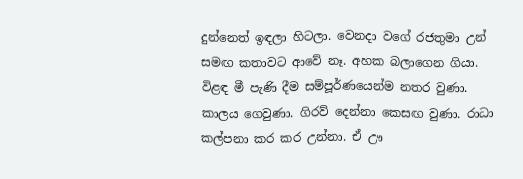දුන්නෙත් ඉඳලා හිටලා. වෙනදා වගේ රජතුමා උන් සමඟ කතාවට ආවේ නෑ. අහක බලාගෙන ගියා. විළඳ මී පැණි දීම සම්පූර්ණයෙන්ම නතර වුණා.
කාලය ගෙවුණා. ගිරව් දෙන්නා කෙසඟ වුණා. රාධා කල්පනා කර කර උන්නා. ඒ ඌ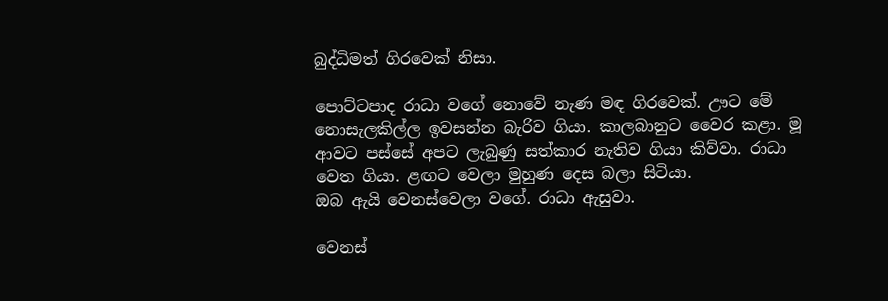බුද්ධිමත් ගිරවෙක් නිසා.

පොට්ටපාද රාධා වගේ නොවේ නැණ මඳ ගිරවෙක්. ඌට මේ නොසැලකිල්ල ඉවසන්න බැරිව ගියා. කාලබානුට වෛර කළා. මූ ආවට පස්සේ අපට ලැබුණු සත්කාර නැතිව ගියා කිව්වා. රාධා වෙත ගියා. ළඟට වෙලා මුහුණ දෙස බලා සිටියා.
ඔබ ඇයි වෙනස්වෙලා වගේ. රාධා ඇසුවා.

වෙනස්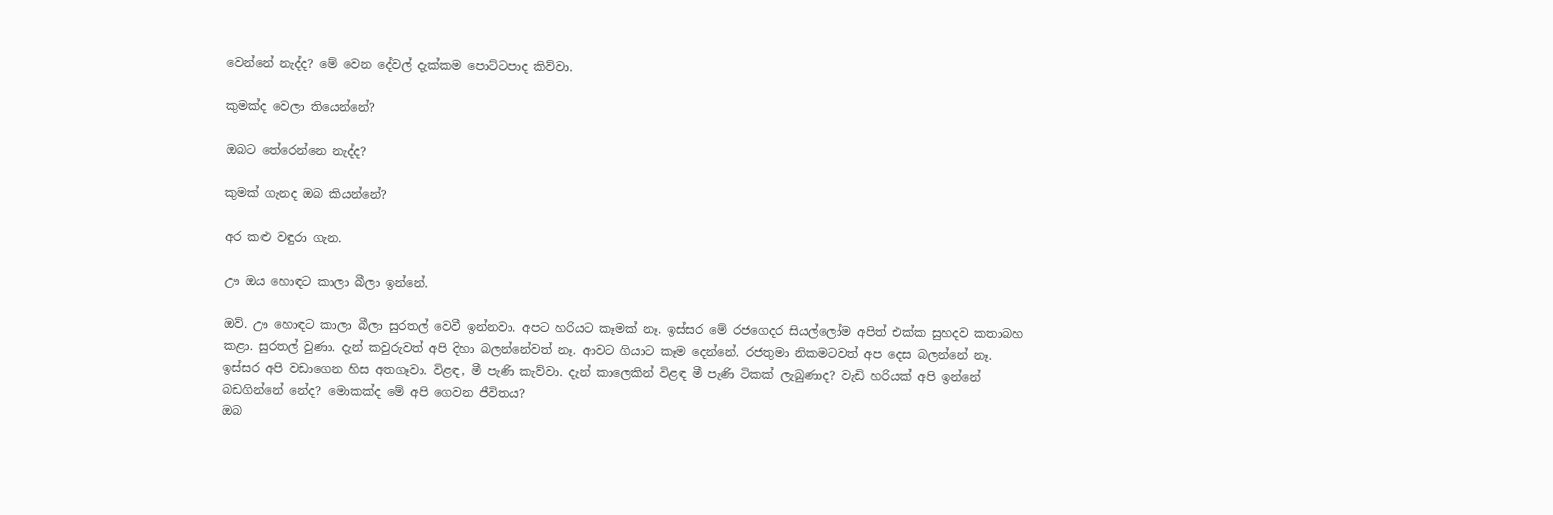වෙන්නේ නැද්ද? මේ වෙන දේවල් දැක්කම පොට්ටපාද කිව්වා.

කුමක්ද වෙලා තියෙන්නේ?

ඔබට තේරෙන්නෙ නැද්ද?

කුමක් ගැනද ඔබ කියන්නේ?

අර කළු වඳුරා ගැන.

ඌ ඔය හොඳට කාලා බීලා ඉන්නේ.

ඔව්. ඌ හොඳට කාලා බීලා සුරතල් වෙවී ඉන්නවා. අපට හරියට කෑමක් නෑ. ඉස්සර මේ රජගෙදර සියල්ලෝම අපිත් එක්ක සුහදව කතාබහ කළා. සුරතල් වුණා. දැන් කවුරුවත් අපි දිහා බලන්නේවත් නෑ. ආවට ගියාට කෑම දෙන්නේ. රජතුමා නිකමටවත් අප දෙස බලන්නේ නෑ. ඉස්සර අපි වඩාගෙන හිස අතගෑවා. විළඳ, මී පැණි කැව්වා. දැන් කාලෙකින් විළඳ මී පැණි ටිකක් ලැබුණාද? වැඩි හරියක් අපි ඉන්නේ බඩගින්නේ නේද? මොකක්ද මේ අපි ගෙවන ජීවිතය?
ඔබ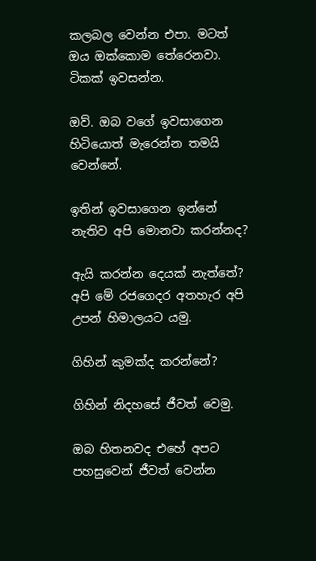කලබල වෙන්න එපා. මටත් ඔය ඔක්කොම තේරෙනවා. ටිකක් ඉවසන්න.

ඔව්. ඔබ වගේ ඉවසාගෙන හිටියොත් මැරෙන්න තමයි වෙන්නේ.

ඉතින් ඉවසාගෙන ඉන්නේ නැතිව අපි මොනවා කරන්නද?

ඇයි කරන්න දෙයක් නැත්තේ? අපි මේ රජගෙදර අතහැර අපි උපන් හිමාලයට යමු.

ගිහින් කුමක්ද කරන්නේ?

ගිහින් නිදහසේ ජීවත් වෙමු.

ඔබ හිතනවද එහේ අපට පහසුවෙන් ජීවත් වෙන්න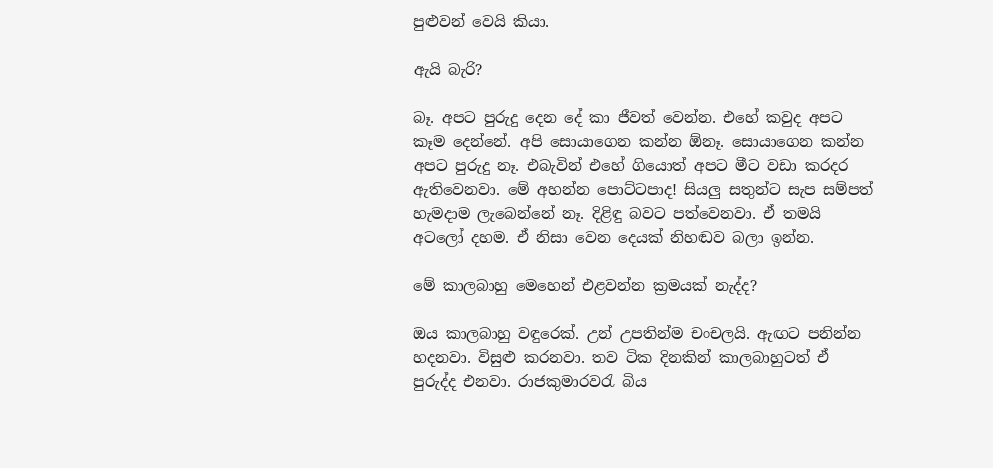පුළුවන් වෙයි කියා.

ඇයි බැරි?

බෑ. අපට පුරුදු දෙන දේ කා ජීවත් වෙන්න. එහේ කවුද අපට කෑම දෙන්නේ. අපි සොයාගෙන කන්න ඕනෑ. සොයාගෙන කන්න අපට පුරුදු නෑ. එබැවින් එහේ ගියොත් අපට මීට වඩා කරදර ඇතිවෙනවා. මේ අහන්න පොට්ටපාද! සියලු සතුන්ට සැප සම්පත් හැමදාම ලැබෙන්නේ නෑ. දිළිඳු බවට පත්වෙනවා. ඒ තමයි අටලෝ දහම. ඒ නිසා වෙන දෙයක් නිහඬව බලා ඉන්න.

මේ කාලබාහු මෙහෙන් එළවන්න ක්‍රමයක් නැද්ද?

ඔය කාලබාහු වඳුරෙක්. උන් උපතින්ම චංචලයි. ඇඟට පනින්න හදනවා. විසුළු කරනවා. තව ටික දිනකින් කාලබාහුටත් ඒ පුරුද්ද එනවා. රාජකුමාරවරැ බිය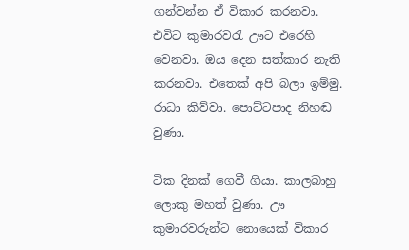ගන්වන්න ඒ විකාර කරනවා. එවිට කුමාරවරැ ඌට එරෙහි වෙනවා. ඔය දෙන සත්කාර නැති කරනවා. එතෙක් අපි බලා ඉම්මු. රාධා කිව්වා. පොට්ටපාද නිහඬ වුණා.

ටික දිනක් ගෙවී ගියා. කාලබාහු ලොකු මහත් වුණා. ඌ කුමාරවරුන්ට නොයෙක් විකාර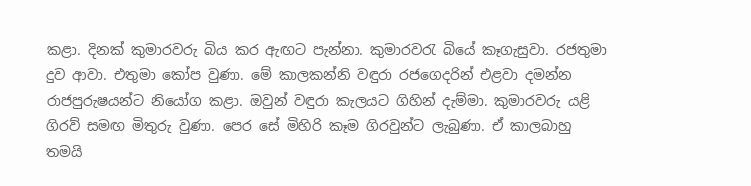කළා. දිනක් කුමාරවරු බිය කර ඇඟට පැන්නා. කුමාරවරැ බියේ කෑගැසුවා. රජතුමා දුව ආවා. එතුමා කෝප වුණා. මේ කාලකන්නි වඳුරා රජගෙදරින් එළවා දමන්න රාජපුරුෂයන්ට නියෝග කළා. ඔවුන් වඳුරා කැලයට ගිහින් දැම්මා. කුමාරවරු යළි ගිරව් සමඟ මිතුරු වුණා. පෙර සේ මිහිරි කෑම ගිරවුන්ට ලැබුණා. ඒ කාලබාහු තමයි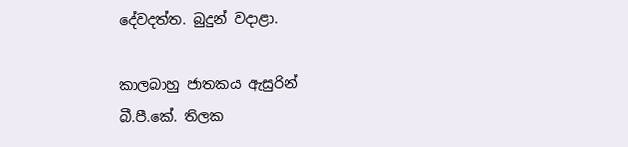දේවදත්ත. බුදුන් වදාළා.

කාලබාහු ජාතකය ඇසුරින්
බී.පී.කේ. තිලක